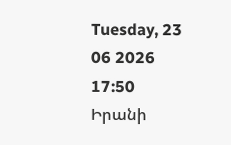Tuesday, 23 06 2026
17:50
Իրանի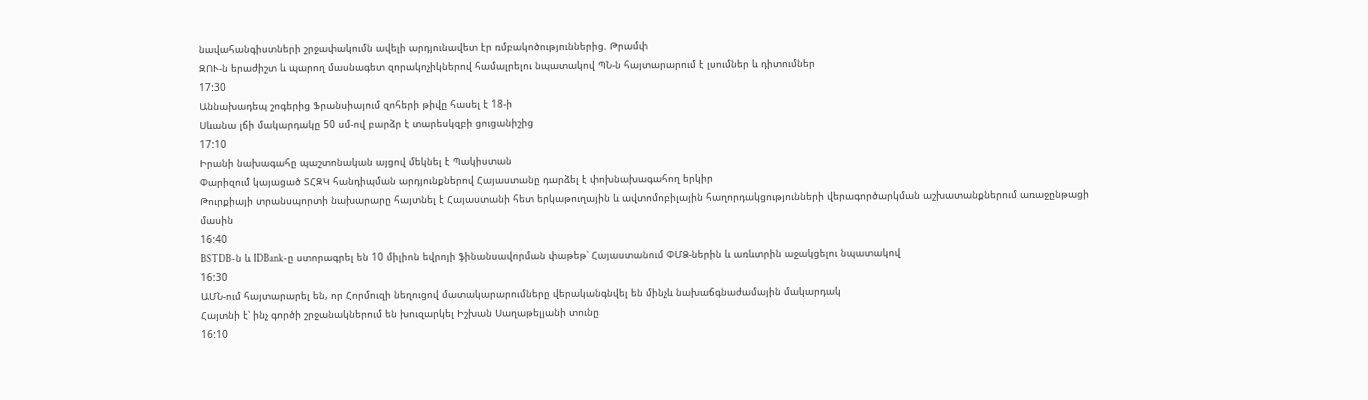նավահանգիստների շրջափակումն ավելի արդյունավետ էր ռմբակոծություններից. Թրամփ
ԶՈՒ-ն երաժիշտ և պարող մասնագետ զորակոչիկներով համալրելու նպատակով ՊՆ-ն հայտարարում է լսումներ և դիտումներ
17:30
Աննախադեպ շոգերից Ֆրանսիայում զոհերի թիվը հասել է 18-ի
Սևանա լճի մակարդակը 50 սմ-ով բարձր է տարեսկզբի ցուցանիշից
17:10
Իրանի նախագահը պաշտոնական այցով մեկնել է Պակիստան
Փարիզում կայացած ՏՀԶԿ հանդիպման արդյունքներով Հայաստանը դարձել է փոխնախագահող երկիր
Թուրքիայի տրանսպորտի նախարարը հայտնել է Հայաստանի հետ երկաթուղային և ավտոմոբիլային հաղորդակցությունների վերագործարկման աշխատանքներում առաջընթացի մասին
16:40
BSTDB-ն և IDBank-ը ստորագրել են 10 միլիոն եվրոյի ֆինանսավորման փաթեթ՝ Հայաստանում ՓՄՁ-ներին և առևտրին աջակցելու նպատակով
16:30
ԱՄՆ-ում հայտարարել են, որ Հորմուզի նեղուցով մատակարարումները վերականգնվել են մինչև նախաճգնաժամային մակարդակ
Հայտնի է՝ ինչ գործի շրջանակներում են խուզարկել Իշխան Սաղաթելյանի տունը
16:10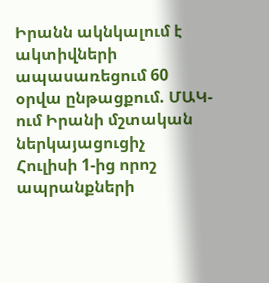Իրանն ակնկալում է ակտիվների ապասառեցում 60 օրվա ընթացքում. ՄԱԿ-ում Իրանի մշտական ներկայացուցիչ
Հուլիսի 1-ից որոշ ապրանքների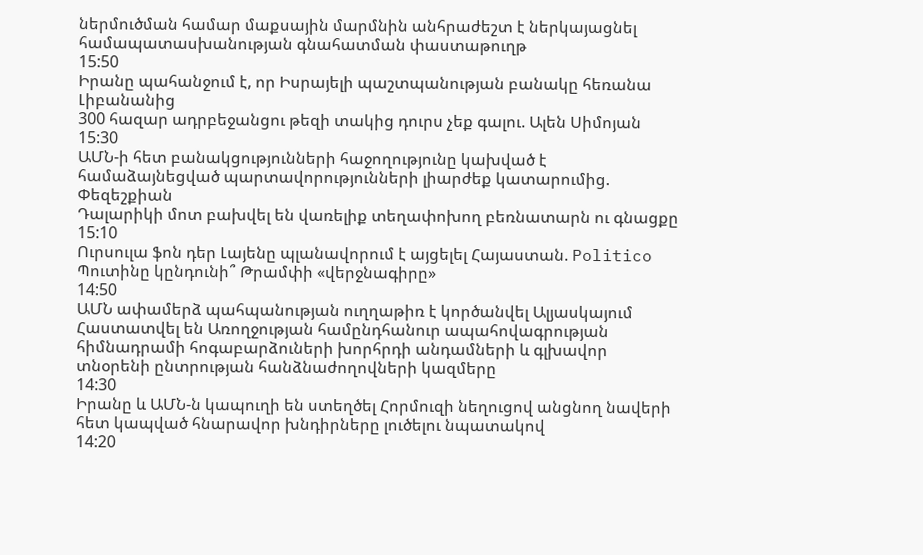ներմուծման համար մաքսային մարմնին անհրաժեշտ է ներկայացնել համապատասխանության գնահատման փաստաթուղթ
15:50
Իրանը պահանջում է, որ Իսրայելի պաշտպանության բանակը հեռանա Լիբանանից
300 հազար ադրբեջանցու թեզի տակից դուրս չեք գալու. Ալեն Սիմոյան
15:30
ԱՄՆ-ի հետ բանակցությունների հաջողությունը կախված է համաձայնեցված պարտավորությունների լիարժեք կատարումից. Փեզեշքիան
Դալարիկի մոտ բախվել են վառելիք տեղափոխող բեռնատարն ու գնացքը
15:10
Ուրսուլա ֆոն դեր Լայենը պլանավորում է այցելել Հայաստան. Politico
Պուտինը կընդունի՞ Թրամփի «վերջնագիրը»
14:50
ԱՄՆ ափամերձ պահպանության ուղղաթիռ է կործանվել Ալյասկայում
Հաստատվել են Առողջության համընդհանուր ապահովագրության հիմնադրամի հոգաբարձուների խորհրդի անդամների և գլխավոր տնօրենի ընտրության հանձնաժողովների կազմերը
14:30
Իրանը և ԱՄՆ-ն կապուղի են ստեղծել Հորմուզի նեղուցով անցնող նավերի հետ կապված հնարավոր խնդիրները լուծելու նպատակով
14:20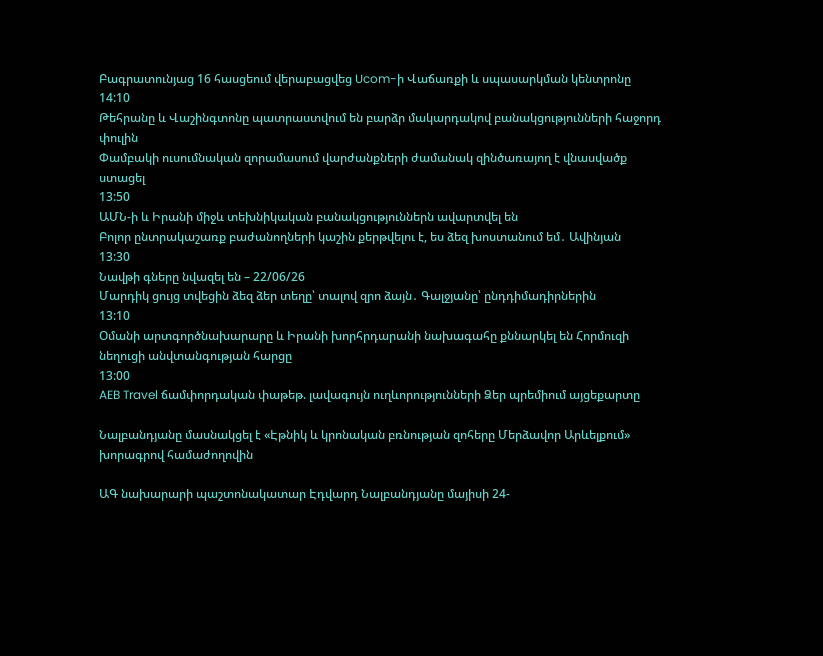Բագրատունյաց 16 հասցեում վերաբացվեց Ucom-ի Վաճառքի և սպասարկման կենտրոնը
14:10
Թեհրանը և Վաշինգտոնը պատրաստվում են բարձր մակարդակով բանակցությունների հաջորդ փուլին
Փամբակի ուսումնական զորամասում վարժանքների ժամանակ զինծառայող է վնասվածք ստացել
13:50
ԱՄՆ-ի և Իրանի միջև տեխնիկական բանակցություններն ավարտվել են
Բոլոր ընտրակաշառք բաժանողների կաշին քերթվելու է, ես ձեզ խոստանում եմ․ Ավինյան
13:30
Նավթի գները նվազել են – 22/06/26
Մարդիկ ցույց տվեցին ձեզ ձեր տեղը՝ տալով զրո ձայն․ Գալջյանը՝ ընդդիմադիրներին
13:10
Օմանի արտգործնախարարը և Իրանի խորհրդարանի նախագահը քննարկել են Հորմուզի նեղուցի անվտանգության հարցը
13:00
AEB Travel ճամփորդական փաթեթ. լավագույն ուղևորությունների Ձեր պրեմիում այցեքարտը

Նալբանդյանը մասնակցել է «Էթնիկ և կրոնական բռնության զոհերը Մերձավոր Արևելքում» խորագրով համաժողովին

ԱԳ նախարարի պաշտոնակատար Էդվարդ Նալբանդյանը մայիսի 24-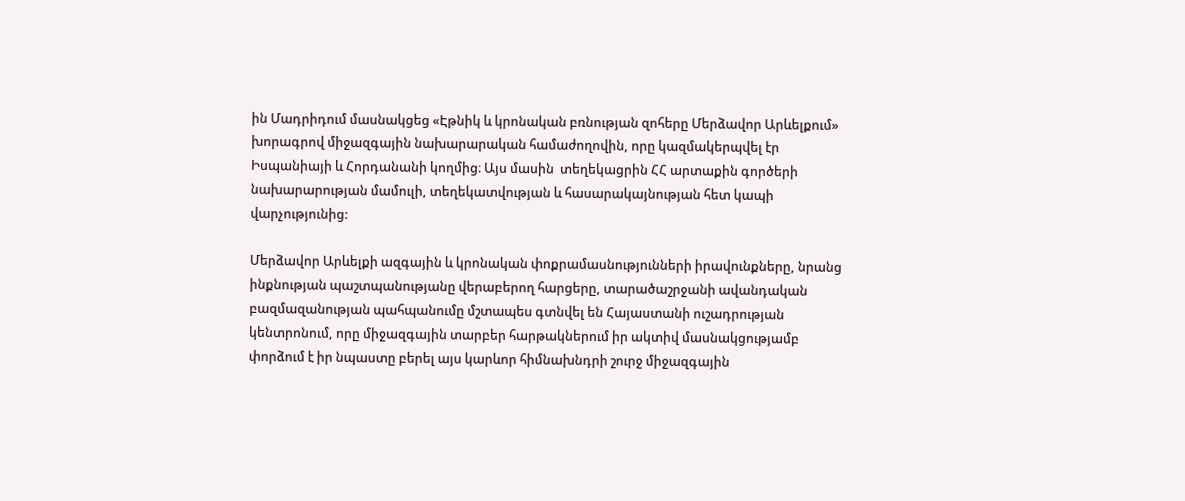ին Մադրիդում մասնակցեց «Էթնիկ և կրոնական բռնության զոհերը Մերձավոր Արևելքում» խորագրով միջազգային նախարարական համաժողովին, որը կազմակերպվել էր Իսպանիայի և Հորդանանի կողմից։ Այս մասին  տեղեկացրին ՀՀ արտաքին գործերի նախարարության մամուլի, տեղեկատվության և հասարակայնության հետ կապի վարչությունից:

Մերձավոր Արևելքի ազգային և կրոնական փոքրամասնությունների իրավունքները, նրանց ինքնության պաշտպանությանը վերաբերող հարցերը, տարածաշրջանի ավանդական բազմազանության պահպանումը մշտապես գտնվել են Հայաստանի ուշադրության կենտրոնում, որը միջազգային տարբեր հարթակներում իր ակտիվ մասնակցությամբ փորձում է իր նպաստը բերել այս կարևոր հիմնախնդրի շուրջ միջազգային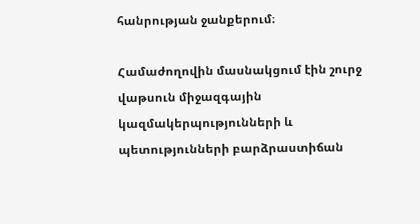հանրության ջանքերում։

Համաժողովին մասնակցում էին շուրջ վաթսուն միջազգային կազմակերպությունների և պետությունների բարձրաստիճան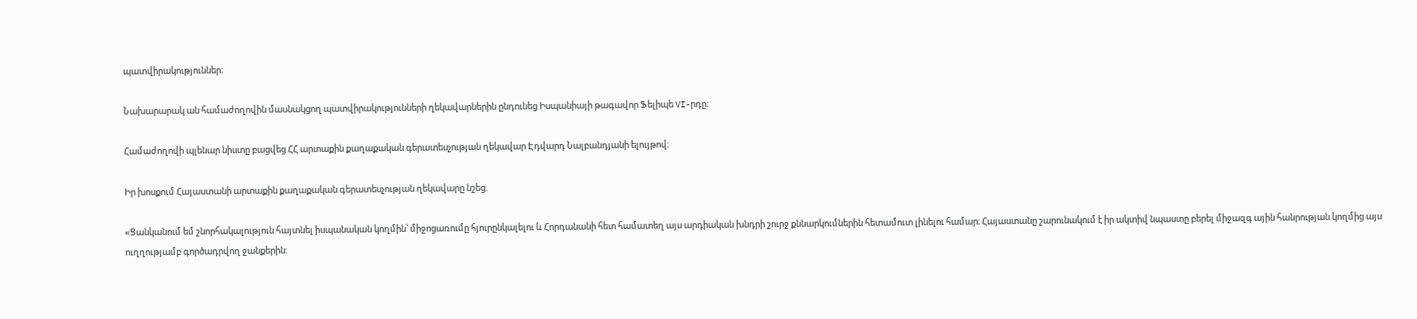պատվիրակություններ։

Նախարարակ ան համաժողովին մասնակցող պատվիրակությունների ղեկավարներին ընդունեց Իսպանիայի թագավոր Ֆելիպե VI-րդը։

Համաժողովի պլենար նիստը բացվեց ՀՀ արտաքին քաղաքական գերատեսչության ղեկավար Էդվարդ Նալբանդյանի ելույթով։

Իր խոսքում Հայաստանի արտաքին քաղաքական գերատեսչության ղեկավարը նշեց.

«Ցանկանում եմ շնորհակալություն հայտնել իսպանական կողմին՝ միջոցառումը հյուրընկալելու և Հորդանանի հետ համատեղ այս արդիական խնդրի շուրջ քննարկումներին հետամուտ լինելու համար։ Հայաստանը շարունակում է իր ակտիվ նպաստը բերել միջազգ ային հանրության կողմից այս ուղղությամբ գործադրվող ջանքերին: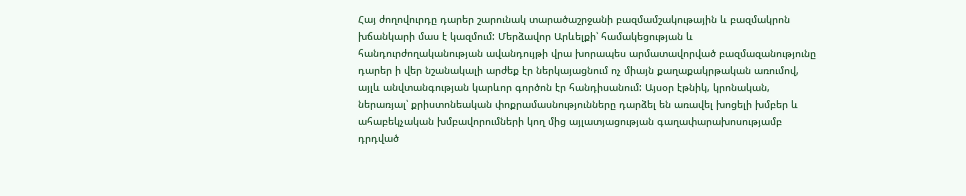Հայ ժողովուրդը դարեր շարունակ տարածաշրջանի բազմամշակութային և բազմակրոն խճանկարի մաս է կազմում: Մերձավոր Արևելքի՝ համակեցության և հանդուրժողականության ավանդույթի վրա խորապես արմատավորված բազմազանությունը դարեր ի վեր նշանակալի արժեք էր ներկայացնում ոչ միայն քաղաքակրթական առումով, այլև անվտանգության կարևոր գործոն էր հանդիսանում: Այսօր էթնիկ, կրոնական, ներառյալ՝ քրիստոնեական փոքրամասնությունները դարձել են առավել խոցելի խմբեր և ահաբեկչական խմբավորումների կող մից այլատյացության գաղափարախոսությամբ դրդված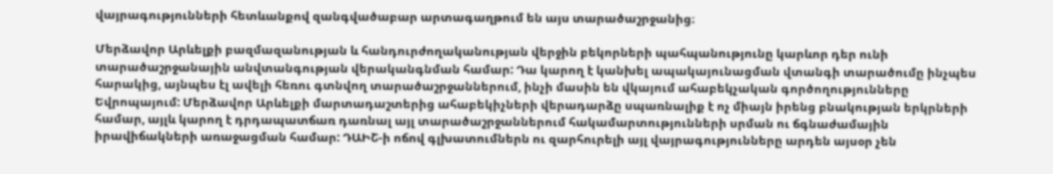վայրագությունների հետևանքով զանգվածաբար արտագաղթում են այս տարածաշրջանից։

Մերձավոր Արևելքի բազմազանության և հանդուրժողականության վերջին բեկորների պահպանությունը կարևոր դեր ունի տարածաշրջանային անվտանգության վերականգնման համար: Դա կարող է կանխել ապակայունացման վտանգի տարածումը ինչպես հարակից, այնպես էլ ավելի հեռու գտնվող տարածաշրջաններում, ինչի մասին են վկայում ահաբեկչական գործողությունները Եվրոպայում: Մերձավոր Արևելքի մարտադաշտերից ահաբեկիչների վերադարձը սպառնալիք է ոչ միայն իրենց բնակության երկրների համար, այլև կարող է դրդապատճառ դառնալ այլ տարածաշրջաններում հակամարտությունների սրման ու ճգնաժամային իրավիճակների առաջացման համար: ԴԱԻՇ-ի ոճով գլխատումներն ու զարհուրելի այլ վայրագությունները արդեն այսօր չեն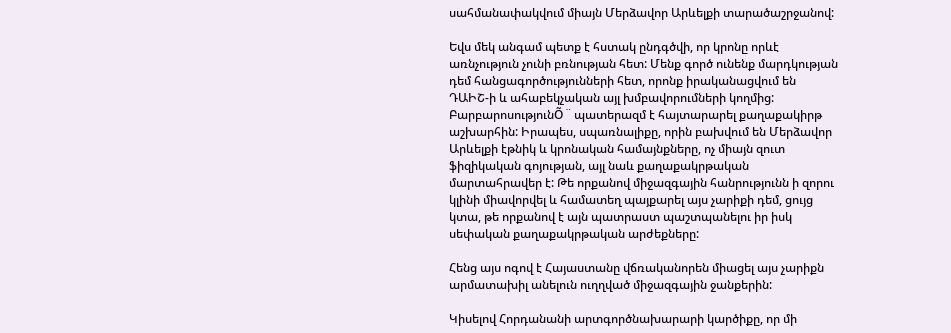սահմանափակվում միայն Մերձավոր Արևելքի տարածաշրջանով:

Եվս մեկ անգամ պետք է հստակ ընդգծվի, որ կրոնը որևէ առնչություն չունի բռնության հետ: Մենք գործ ունենք մարդկության դեմ հանցագործությունների հետ, որոնք իրականացվում են ԴԱԻՇ-ի և ահաբեկչական այլ խմբավորումների կողմից: ԲարբարոսությունÕ ¨ պատերազմ է հայտարարել քաղաքակիրթ աշխարհին: Իրապես, սպառնալիքը, որին բախվում են Մերձավոր Արևելքի էթնիկ և կրոնական համայնքները, ոչ միայն զուտ ֆիզիկական գոյության, այլ նաև քաղաքակրթական մարտահրավեր է: Թե որքանով միջազգային հանրությունն ի զորու կլինի միավորվել և համատեղ պայքարել այս չարիքի դեմ, ցույց կտա, թե որքանով է այն պատրաստ պաշտպանելու իր իսկ սեփական քաղաքակրթական արժեքները:

Հենց այս ոգով է Հայաստանը վճռականորեն միացել այս չարիքն արմատախիլ անելուն ուղղված միջազգային ջանքերին:

Կիսելով Հորդանանի արտգործնախարարի կարծիքը, որ մի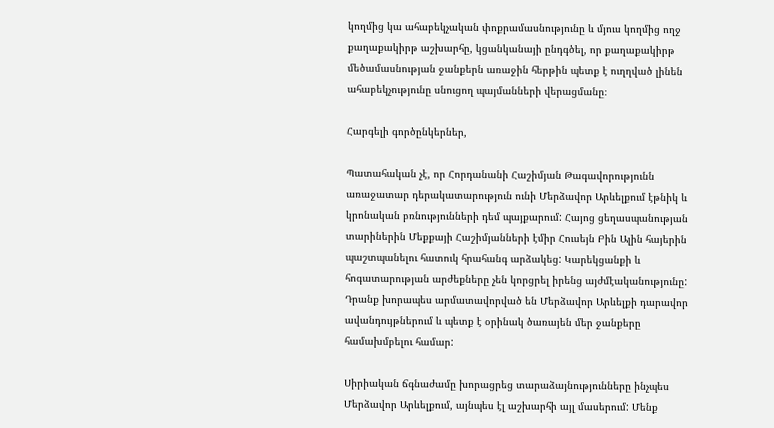կողմից կա ահաբեկչական փոքրամասնությունը և մյուս կողմից ողջ քաղաքակիրթ աշխարհը, կցանկանայի ընդգծել, որ քաղաքակիրթ մեծամասնության ջանքերն առաջին հերթին պետք է ուղղված լինեն ահաբեկչությունը սնուցող պայմանների վերացմանը։

Հարգելի գործընկերներ,

Պատահական չէ, որ Հորդանանի Հաշիմյան Թագավորությունն առաջատար դերակատարություն ունի Մերձավոր Արևելքում էթնիկ և կրոնական բռնությունների դեմ պայքարում: Հայոց ցեղասպանության տարիներին Մեքքայի Հաշիմյանների էմիր Հուսեյն Բին Ալին հայերին պաշտպանելու հատուկ հրահանգ արձակեց: Կարեկցանքի և հոգատարության արժեքները չեն կորցրել իրենց այժմէականությունը: Դրանք խորապես արմատավորված են Մերձավոր Արևելքի դարավոր ավանդույթներում և պետք է օրինակ ծառայեն մեր ջանքերը համախմբելու համար:

Սիրիական ճգնաժամը խորացրեց տարաձայնությունները ինչպես Մերձավոր Արևելքում, այնպես էլ աշխարհի այլ մասերում: Մենք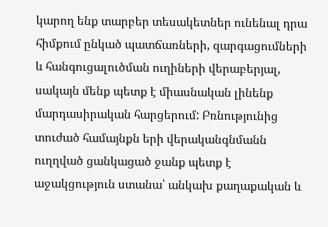կարող ենք տարբեր տեսակետներ ունենալ դրա հիմքում ընկած պատճառների, զարգացումների և հանգուցալուծման ուղիների վերաբերյալ, սակայն մենք պետք է միասնական լինենք մարդասիրական հարցերում: Բռնությունից տուժած համայնքն երի վերականգնմանն ուղղված ցանկացած ջանք պետք է աջակցություն ստանա՝ անկախ քաղաքական և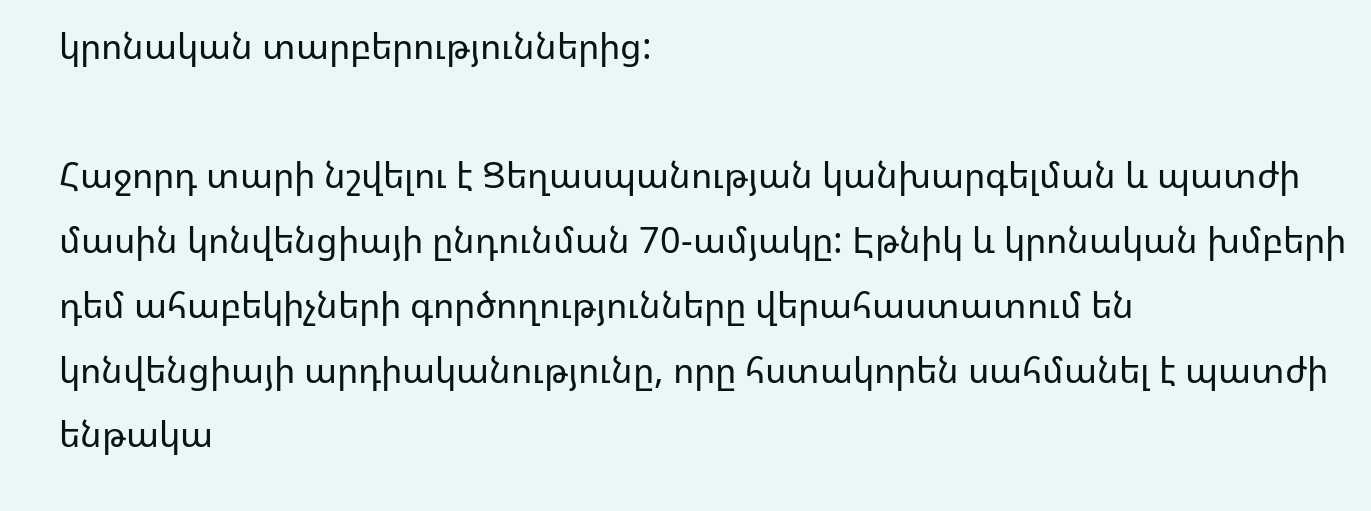կրոնական տարբերություններից:

Հաջորդ տարի նշվելու է Ցեղասպանության կանխարգելման և պատժի մասին կոնվենցիայի ընդունման 70-ամյակը: Էթնիկ և կրոնական խմբերի դեմ ահաբեկիչների գործողությունները վերահաստատում են կոնվենցիայի արդիականությունը, որը հստակորեն սահմանել է պատժի ենթակա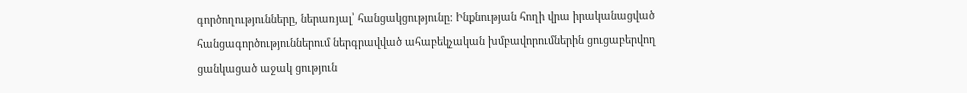գործողությունները, ներառյալ՝ հանցակցությունը: Ինքնության հողի վրա իրականացված հանցագործություններում ներգրավված ահաբեկչական խմբավորումներին ցուցաբերվող ցանկացած աջակ ցություն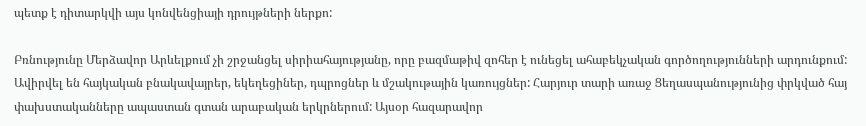պետք է դիտարկվի այս կոնվենցիայի դրույթների ներքո:

Բռնությունը Մերձավոր Արևելքում չի շրջանցել սիրիահայությանը, որը բազմաթիվ զոհեր է ունեցել ահաբեկչական գործողությունների արդունքում: Ավիրվել են հայկական բնակավայրեր, եկեղեցիներ, դպրոցներ և մշակութային կառույցներ: Հարյուր տարի առաջ Ցեղասպանությունից փրկված հայ փախստականները ապաստան գտան արաբական երկրներում: Այսօր հազարավոր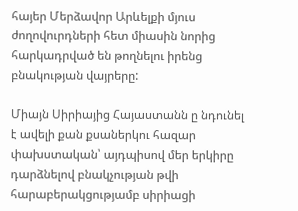հայեր Մերձավոր Արևելքի մյուս ժողովուրդների հետ միասին նորից հարկադրված են թողնելու իրենց բնակության վայրերը:

Միայն Սիրիայից Հայաստանն ը նդունել է ավելի քան քսաներկու հազար փախստական՝ այդպիսով մեր երկիրը դարձնելով բնակչության թվի հարաբերակցությամբ սիրիացի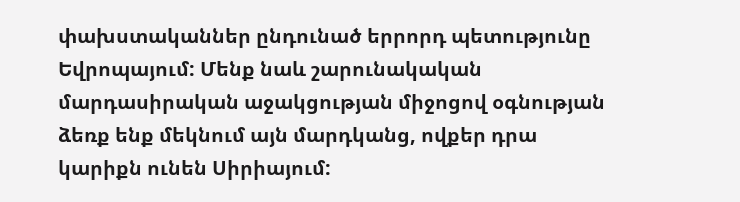փախստականներ ընդունած երրորդ պետությունը Եվրոպայում: Մենք նաև շարունակական մարդասիրական աջակցության միջոցով օգնության ձեռք ենք մեկնում այն մարդկանց, ովքեր դրա կարիքն ունեն Սիրիայում: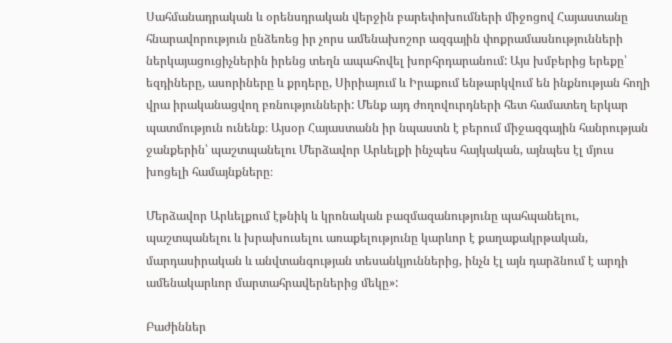Սահմանադրական և օրենսդրական վերջին բարեփոխումների միջոցով Հայաստանը հնարավորություն ընձեռեց իր չորս ամենախոշոր ազգային փոքրամասնությունների ներկայացուցիչներին իրենց տեղն ապահովել խորհրդարանում: Այս խմբերից երեքը՝ եզդիները, ասորիները և քրդերը, Սիրիայում և Իրաքում ենթարկվում են ինքնության հողի վրա իրականացվող բռնությունների: Մենք այդ ժողովուրդների հետ համատեղ երկար պատմություն ունենք։ Այսօր Հայաստանն իր նպաստն է բերում միջազգային հանրության ջանքերին՝ պաշտպանելու Մերձավոր Արևելքի ինչպես հայկական, այնպես էլ մյուս խոցելի համայնքները։

Մերձավոր Արևելքում էթնիկ և կրոնական բազմազանությունը պահպանելու, պաշտպանելու և խրախուսելու առաքելությունը կարևոր է քաղաքակրթական, մարդասիրական և անվտանգության տեսանկյուններից, ինչն էլ այն դարձնում է արդի ամենակարևոր մարտահրավերներից մեկը»:

Բաժիններ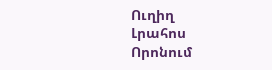Ուղիղ
Լրահոս
Որոնում